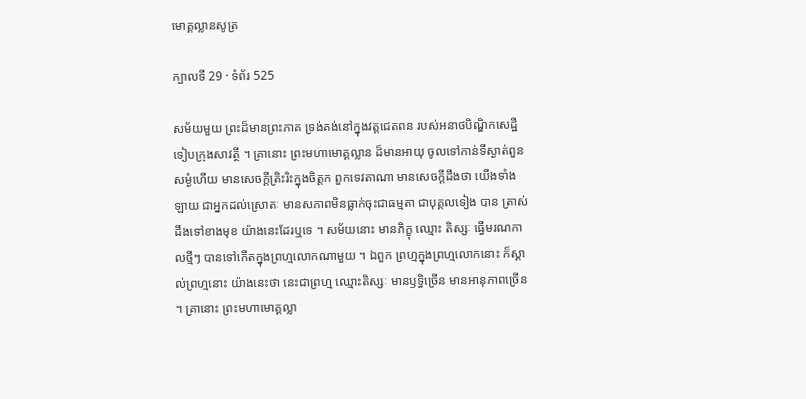មោគ្គល្លានសូត្រ

ក្បាលទី 29 · ទំព័រ 525

សម័យមួយ ព្រះដ៏មានព្រះភាគ ទ្រង់គង់នៅក្នុងវត្តជេតពន របស់អនាថបិណ្ឌិកសេដ្ឋី ទៀបក្រុងសាវត្ថី ។ គ្រានោះ ព្រះមហាមោគ្គល្លាន ដ៏មានអាយុ ចូលទៅកាន់ទីស្ងាត់ពួនសម្ងំហើយ មានសេចក្តីត្រិះរិះក្នុងចិត្តក ពួកទេវតាណា មានសេចក្តីដឹងថា យើងទាំងឡាយ ជាអ្នកដល់ស្រោតៈ មានសភាពមិនធ្លាក់ចុះជាធម្មតា ជាបុគ្គលទៀង បាន ត្រាស់ដឹងទៅខាងមុខ យ៉ាងនេះដែរឬទេ ។ សម័យនោះ មានភិក្ខុ ឈ្មោះ តិស្សៈ ធ្វើមរណកាលថ្មីៗ បានទៅកើតក្នុងព្រហ្មលោកណាមួយ ។ ឯពួក ព្រហ្មក្នុងព្រហ្មលោកនោះ ក៏ស្គាល់ព្រហ្មនោះ យ៉ាងនេះថា នេះជាព្រហ្ម ឈ្មោះតិស្សៈ មានឫទ្ធិច្រើន មានអានុភាពច្រើន ។ គ្រានោះ ព្រះមហាមោគ្គល្លា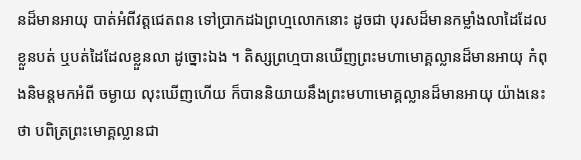នដ៏មានអាយុ បាត់អំពីវត្តជេតពន ទៅប្រាកដឯព្រហ្មលោកនោះ ដូចជា បុរសដ៏មានកម្លាំងលាដៃដែលខ្លួនបត់ ឬបត់ដៃដែលខ្លួនលា ដូច្នោះឯង ។ តិស្សព្រហ្មបានឃើញព្រះមហាមោគ្គល្លានដ៏មានអាយុ កំពុងនិមន្តមកអំពី ចម្ងាយ លុះឃើញហើយ ក៏បាននិយាយនឹងព្រះមហាមោគ្គល្លានដ៏មានអាយុ យ៉ាងនេះថា បពិត្រព្រះមោគ្គល្លានជា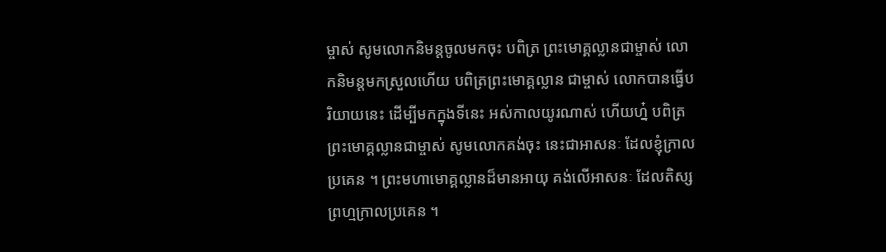ម្ចាស់ សូមលោកនិមន្តចូលមកចុះ បពិត្រ ព្រះមោគ្គល្លានជាម្ចាស់ លោកនិមន្តមកស្រួលហើយ បពិត្រព្រះមោគ្គល្លាន ជាម្ចាស់ លោកបានធ្វើបរិយាយនេះ ដើម្បីមកក្នុងទីនេះ អស់កាលយូរណាស់ ហើយហ្ន៎ បពិត្រព្រះមោគ្គល្លានជាម្ចាស់ សូមលោកគង់ចុះ នេះជាអាសនៈ ដែលខ្ញុំក្រាលប្រគេន ។ ព្រះមហាមោគ្គល្លានដ៏មានអាយុ គង់លើអាសនៈ ដែលតិស្សព្រហ្មក្រាលប្រគេន ។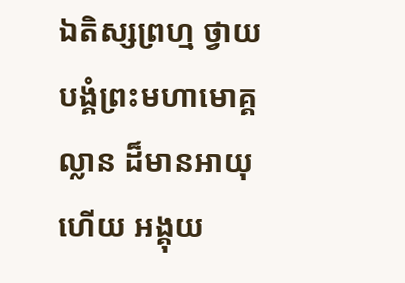ឯតិស្សព្រហ្ម ថ្វាយបង្គំព្រះមហាមោគ្គល្លាន ដ៏មានអាយុហើយ អង្គុយ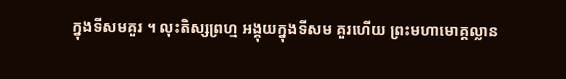ក្នុងទីសមគួរ ។ លុះតិស្សព្រហ្ម អង្គុយក្នុងទីសម គួរហើយ ព្រះមហាមោគ្គល្លាន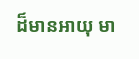ដ៏មានអាយុ មា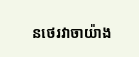នថេរវាចាយ៉ាង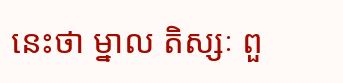នេះថា ម្នាល តិស្សៈ ពួ